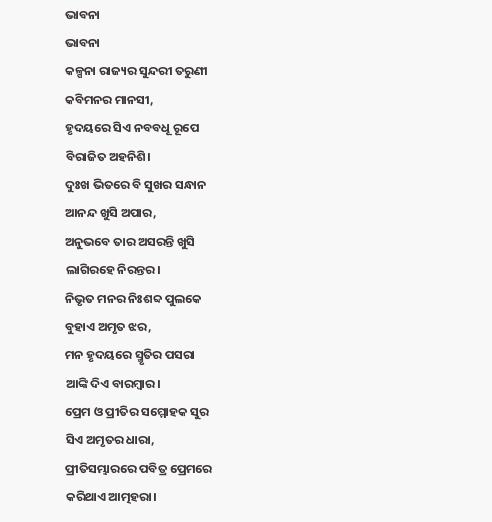ଭାବନା
ଭାବନା
କଳ୍ପନା ରାଜ୍ୟର ସୁନ୍ଦରୀ ତରୁଣୀ
କବିମନର ମାନସୀ,
ହୃଦୟରେ ସିଏ ନବବଧୂ ରୂପେ
ବିରାଜିତ ଅହନିଶି।
ଦୁଃଖ ଭିତରେ ବି ସୁଖର ସନ୍ଧାନ
ଆନନ୍ଦ ଖୁସି ଅପାର,
ଅନୁଭବେ ତାର ଅସରନ୍ତି ଖୁସି
ଲାଗିରହେ ନିରନ୍ତର।
ନିଭୃତ ମନର ନିଃଶବ୍ଦ ପୁଲକେ
ବୁହାଏ ଅମୃତ ଝର,
ମନ ହୃଦୟରେ ସ୍ମୃତିର ପସରା
ଆଙ୍କି ଦିଏ ବାରମ୍ବାର।
ପ୍ରେମ ଓ ପ୍ରୀତିର ସମ୍ମୋହକ ସୁର
ସିଏ ଅମୃତର ଧାରା,
ପ୍ରୀତିସମ୍ଭାରରେ ପବିତ୍ର ପ୍ରେମରେ
କରିଥାଏ ଆତ୍ମହରା।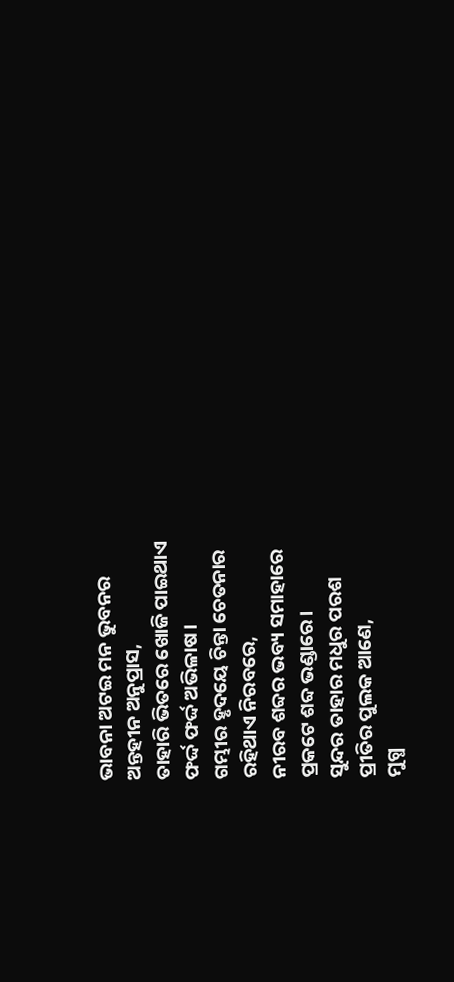ଭାବନା ଅଟଇ ମନ ଭୁବନର
ଅନ୍ତହୀନ ଅନୁପ୍ରାସ,
ତାହାରି ଭିତରେ ଖୋଜି ପାଇଥାଏ
ଫର୍ଦ୍ଦ ଫର୍ଦ୍ଦ ଅଭିଳାଷ।
ଗମ୍ଭୀର ହୃଦୟେ ଚିନ୍ତା ଚେତନାର
ରହିଥାଏ ନିରବରେ,
ନୀରବ ଶବ୍ଦର ଭବ୍ୟ ସମାହାରେ
ପ୍ରକଟେ ଶବ୍ଦ ଭଣ୍ଡାରେ।
ସୁନ୍ଦର ତାହାର ମଧୁର ପରଶ
ପ୍ରୀତିର ପୁଲକ ଆଣେ,
ମୁଗ୍ଧ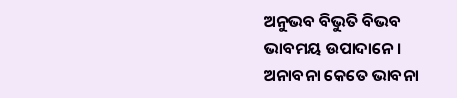ଅନୁଭବ ବିଭୁତି ବିଭବ
ଭାବମୟ ଉପାଦାନେ।
ଅନାବନା କେତେ ଭାବନା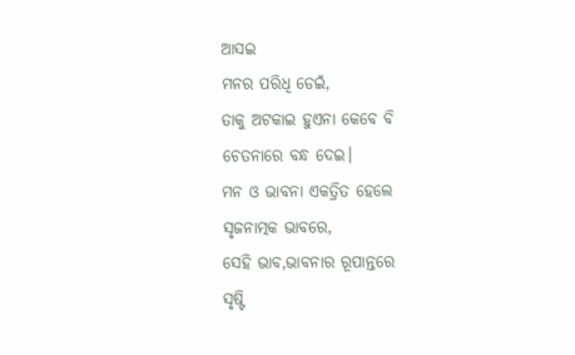ଆସଇ
ମନର ପରିଧି ଡେଇଁ,
ତାକୁ ଅଟକାଇ ହୁଏନା କେବେ ବି
ଚେତନାରେ ବନ୍ଧ ଦେଇ।
ମନ ଓ ଭାବନା ଏକତ୍ରିତ ହେଲେ
ସୃଜନାତ୍ମକ ଭାବରେ,
ସେହି ଭାବ,ଭାବନାର ରୂପାନ୍ତରେ
ସୃଷ୍ଟି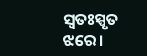ସ୍ଵତଃସ୍ପୃତ ଝରେ।